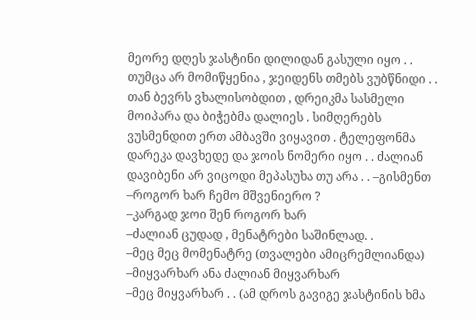მეორე დღეს ჯასტინი დილიდან გასული იყო . . თუმცა არ მომიწყენია , ჯეიდენს თმებს ვუბწნიდი . . თან ბევრს ვხალისობდით , დრეიკმა სასმელი მოიპარა და ბიჭებმა დალიეს . სიმღერებს ვუსმენდით ერთ ამბავში ვიყავით . ტელეფონმა დარეკა დავხედე და ჯოის ნომერი იყო . . ძალიან დავიბენი არ ვიცოდი მეპასუხა თუ არა . . –გისმენთ
–როგორ ხარ ჩემო მშვენიერო ?
–კარგად ჯოი შენ როგორ ხარ
–ძალიან ცუდად , მენატრები საშინლად. .
–მეც მეც მომენატრე (თვალები ამიცრემლიანდა)
–მიყვარხარ ანა ძალიან მიყვარხარ
–მეც მიყვარხარ . . (ამ დროს გავიგე ჯასტინის ხმა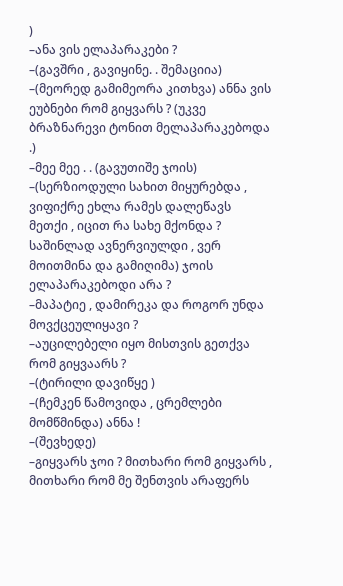)
–ანა ვის ელაპარაკები ?
–(გავშრი , გავიყინე. . შემაციია)
–(მეორედ გამიმეორა კითხვა) ანნა ვის ეუბნები რომ გიყვარს ? (უკვე ბრაზნარევი ტონით მელაპარაკებოდა .)
–მეე მეე . . (გავუთიშე ჯოის)
–(სერზიოდული სახით მიყურებდა , ვიფიქრე ეხლა რამეს დალეწავს მეთქი , იცით რა სახე მქონდა ? საშინლად ავნერვიულდი , ვერ მოითმინა და გამიღიმა) ჯოის ელაპარაკებოდი არა ?
–მაპატიე , დამირეკა და როგორ უნდა მოვქცეულიყავი ?
–აუცილებელი იყო მისთვის გეთქვა რომ გიყვაარს ?
–(ტირილი დავიწყე )
–(ჩემკენ წამოვიდა , ცრემლები მომწმინდა) ანნა !
–(შევხედე)
–გიყვარს ჯოი ? მითხარი რომ გიყვარს , მითხარი რომ მე შენთვის არაფერს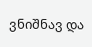ვნიშნავ და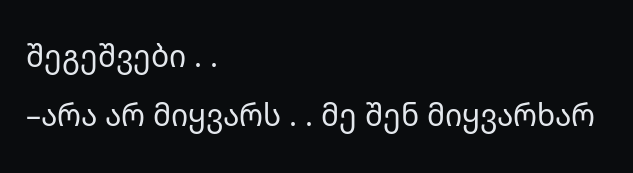შეგეშვები . .
–არა არ მიყვარს . . მე შენ მიყვარხარ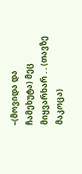–(მოვიდა და ჩამეხუტა) მეც მიყვარხარ . . (თავზე მაკოცა)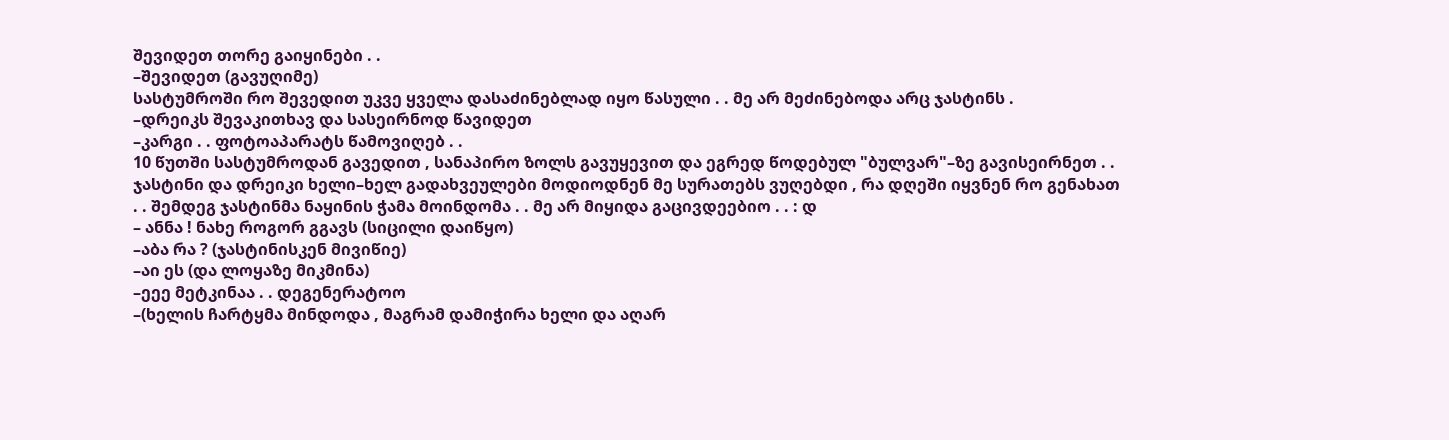შევიდეთ თორე გაიყინები . .
–შევიდეთ (გავუღიმე)
სასტუმროში რო შევედით უკვე ყველა დასაძინებლად იყო წასული . . მე არ მეძინებოდა არც ჯასტინს .
–დრეიკს შევაკითხავ და სასეირნოდ წავიდეთ
–კარგი . . ფოტოაპარატს წამოვიღებ . .
10 წუთში სასტუმროდან გავედით , სანაპირო ზოლს გავუყევით და ეგრედ წოდებულ "ბულვარ"–ზე გავისეირნეთ . . ჯასტინი და დრეიკი ხელი–ხელ გადახვეულები მოდიოდნენ მე სურათებს ვუღებდი , რა დღეში იყვნენ რო გენახათ . . შემდეგ ჯასტინმა ნაყინის ჭამა მოინდომა . . მე არ მიყიდა გაცივდეებიო . . : დ
– ანნა ! ნახე როგორ გგავს (სიცილი დაიწყო)
–აბა რა ? (ჯასტინისკენ მივიწიე)
–აი ეს (და ლოყაზე მიკმინა)
–ეეე მეტკინაა . . დეგენერატოო
–(ხელის ჩარტყმა მინდოდა , მაგრამ დამიჭირა ხელი და აღარ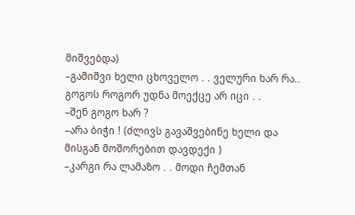მიშვებდა)
–გამიშვი ხელი ცხოველო . . ველური ხარ რა.. გოგოს როგორ უდნა მოექცე არ იცი . .
–შენ გოგო ხარ ?
–არა ბიჭი ! (ძლივს გავაშვებინე ხელი და მისგან მოშორებით დავდექი )
–კარგი რა ლამაზო . . მოდი ჩემთან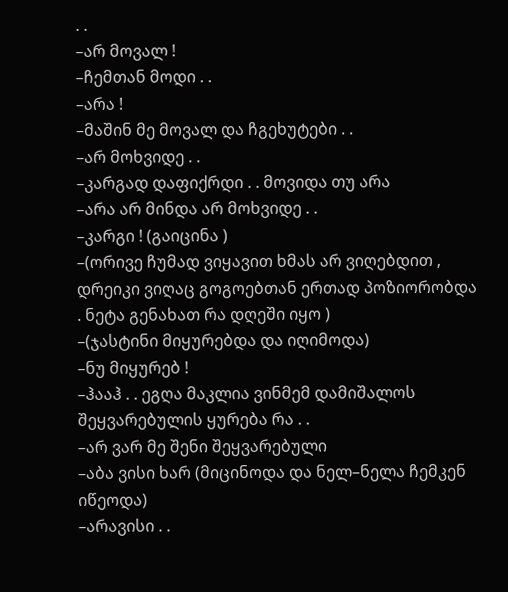. .
–არ მოვალ !
–ჩემთან მოდი . .
–არა !
–მაშინ მე მოვალ და ჩგეხუტები . .
–არ მოხვიდე . .
–კარგად დაფიქრდი . . მოვიდა თუ არა
–არა არ მინდა არ მოხვიდე . .
–კარგი ! (გაიცინა )
–(ორივე ჩუმად ვიყავით ხმას არ ვიღებდით , დრეიკი ვიღაც გოგოებთან ერთად პოზიორობდა . ნეტა გენახათ რა დღეში იყო )
–(ჯასტინი მიყურებდა და იღიმოდა)
–ნუ მიყურებ !
–ჰააჰ . . ეგღა მაკლია ვინმემ დამიშალოს შეყვარებულის ყურება რა . .
–არ ვარ მე შენი შეყვარებული
–აბა ვისი ხარ (მიცინოდა და ნელ–ნელა ჩემკენ იწეოდა)
–არავისი . .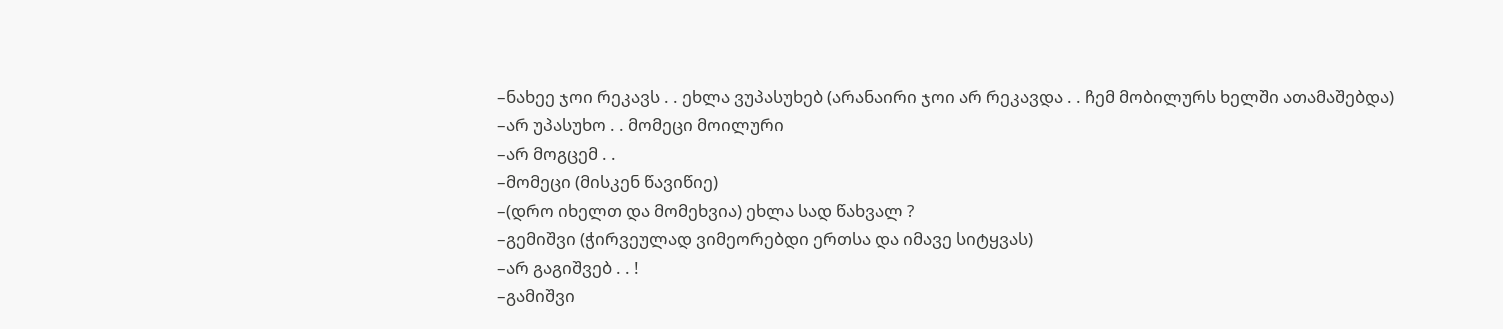–ნახეე ჯოი რეკავს . . ეხლა ვუპასუხებ (არანაირი ჯოი არ რეკავდა . . ჩემ მობილურს ხელში ათამაშებდა)
–არ უპასუხო . . მომეცი მოილური
–არ მოგცემ . .
–მომეცი (მისკენ წავიწიე)
–(დრო იხელთ და მომეხვია) ეხლა სად წახვალ ?
–გემიშვი (ჭირვეულად ვიმეორებდი ერთსა და იმავე სიტყვას)
–არ გაგიშვებ . . !
–გამიშვი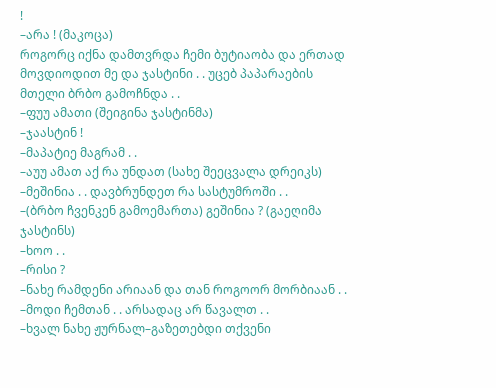!
–არა ! (მაკოცა)
როგორც იქნა დამთვრდა ჩემი ბუტიაობა და ერთად მოვდიოდით მე და ჯასტინი . . უცებ პაპარაების მთელი ბრბო გამოჩნდა . .
–ფუუ ამათი (შეიგინა ჯასტინმა)
–ჯაასტინ !
–მაპატიე მაგრამ . .
–აუუ ამათ აქ რა უნდათ (სახე შეეცვალა დრეიკს)
–მეშინია . . დავბრუნდეთ რა სასტუმროში . .
–(ბრბო ჩვენკენ გამოემართა) გეშინია ? (გაეღიმა ჯასტინს)
–ხოო . .
–რისი ?
–ნახე რამდენი არიაან და თან როგოორ მორბიაან . .
–მოდი ჩემთან . . არსადაც არ წავალთ . .
–ხვალ ნახე ჟურნალ–გაზეთებდი თქვენი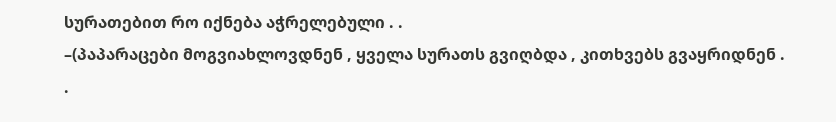სურათებით რო იქნება აჭრელებული . .
–(პაპარაცები მოგვიახლოვდნენ , ყველა სურათს გვიღბდა , კითხვებს გვაყრიდნენ . .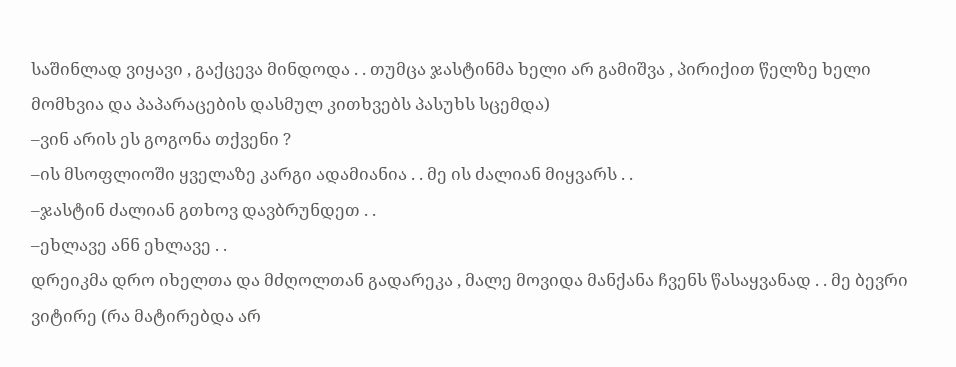საშინლად ვიყავი , გაქცევა მინდოდა . . თუმცა ჯასტინმა ხელი არ გამიშვა , პირიქით წელზე ხელი მომხვია და პაპარაცების დასმულ კითხვებს პასუხს სცემდა)
–ვინ არის ეს გოგონა თქვენი ?
–ის მსოფლიოში ყველაზე კარგი ადამიანია . . მე ის ძალიან მიყვარს . .
–ჯასტინ ძალიან გთხოვ დავბრუნდეთ . .
–ეხლავე ანნ ეხლავე . .
დრეიკმა დრო იხელთა და მძღოლთან გადარეკა , მალე მოვიდა მანქანა ჩვენს წასაყვანად . . მე ბევრი ვიტირე (რა მატირებდა არ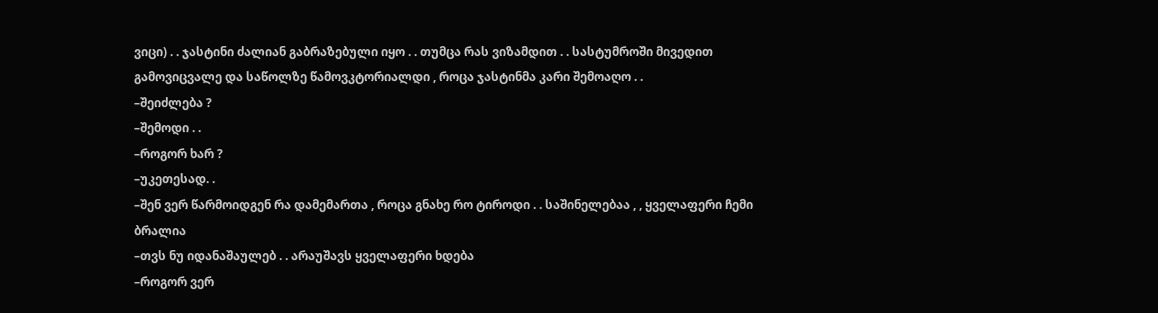ვიცი) . . ჯასტინი ძალიან გაბრაზებული იყო . . თუმცა რას ვიზამდით . . სასტუმროში მივედით გამოვიცვალე და საწოლზე წამოვკტორიალდი , როცა ჯასტინმა კარი შემოაღო . .
–შეიძლება ?
–შემოდი . .
–როგორ ხარ ?
–უკეთესად. .
–შენ ვერ წარმოიდგენ რა დამემართა , როცა გნახე რო ტიროდი . . საშინელებაა , , ყველაფერი ჩემი ბრალია
–თვს ნუ იდანაშაულებ . . არაუშავს ყველაფერი ხდება
–როგორ ვერ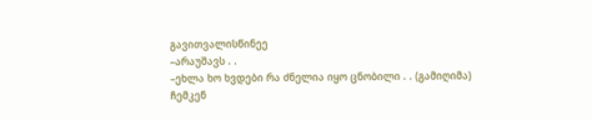გავითვალისწინეე
–არაუშავს . .
–ეხლა ხო ხვდები რა ძნელია იყო ცნობილი . . (გამიღიმა)
ჩემკენ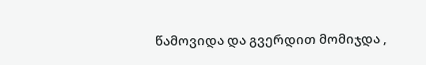წამოვიდა და გვერდით მომიჯდა ,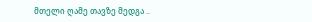მთელი ღამე თავზე მედგა ..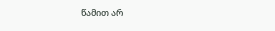წამით არ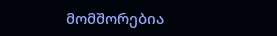მომშორებია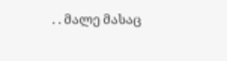. . მალე მასაც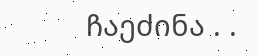ჩაეძინა . .